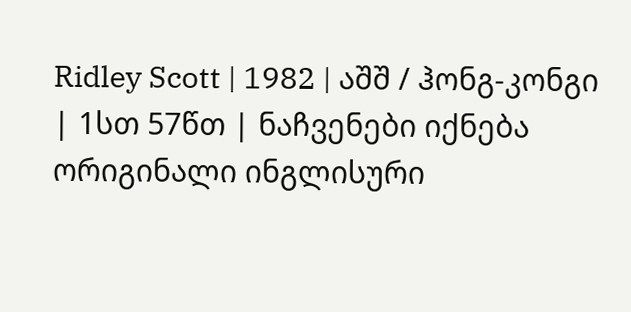Ridley Scott | 1982 | აშშ / ჰონგ-კონგი | 1სთ 57წთ | ნაჩვენები იქნება ორიგინალი ინგლისური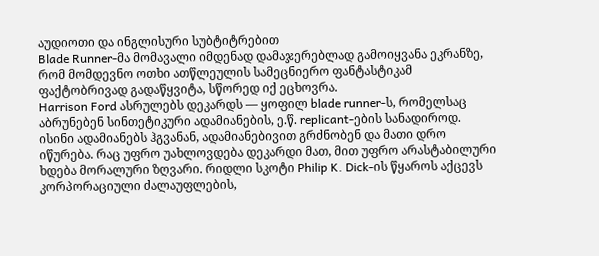აუდიოთი და ინგლისური სუბტიტრებით
Blade Runner-მა მომავალი იმდენად დამაჯერებლად გამოიყვანა ეკრანზე, რომ მომდევნო ოთხი ათწლეულის სამეცნიერო ფანტასტიკამ ფაქტობრივად გადაწყვიტა, სწორედ იქ ეცხოვრა.
Harrison Ford ასრულებს დეკარდს — ყოფილ blade runner-ს, რომელსაც აბრუნებენ სინთეტიკური ადამიანების, ე.წ. replicant-ების სანადიროდ. ისინი ადამიანებს ჰგვანან, ადამიანებივით გრძნობენ და მათი დრო იწურება. რაც უფრო უახლოვდება დეკარდი მათ, მით უფრო არასტაბილური ხდება მორალური ზღვარი. რიდლი სკოტი Philip K. Dick-ის წყაროს აქცევს კორპორაციული ძალაუფლების,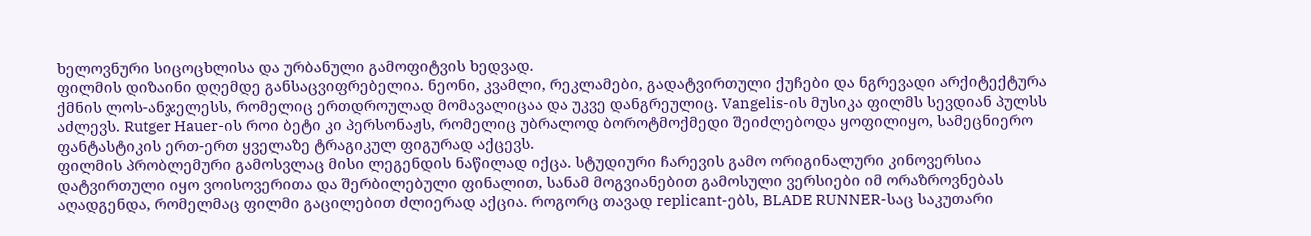ხელოვნური სიცოცხლისა და ურბანული გამოფიტვის ხედვად.
ფილმის დიზაინი დღემდე განსაცვიფრებელია. ნეონი, კვამლი, რეკლამები, გადატვირთული ქუჩები და ნგრევადი არქიტექტურა ქმნის ლოს-ანჯელესს, რომელიც ერთდროულად მომავალიცაა და უკვე დანგრეულიც. Vangelis-ის მუსიკა ფილმს სევდიან პულსს აძლევს. Rutger Hauer-ის როი ბეტი კი პერსონაჟს, რომელიც უბრალოდ ბოროტმოქმედი შეიძლებოდა ყოფილიყო, სამეცნიერო ფანტასტიკის ერთ-ერთ ყველაზე ტრაგიკულ ფიგურად აქცევს.
ფილმის პრობლემური გამოსვლაც მისი ლეგენდის ნაწილად იქცა. სტუდიური ჩარევის გამო ორიგინალური კინოვერსია დატვირთული იყო ვოისოვერითა და შერბილებული ფინალით, სანამ მოგვიანებით გამოსული ვერსიები იმ ორაზროვნებას აღადგენდა, რომელმაც ფილმი გაცილებით ძლიერად აქცია. როგორც თავად replicant-ებს, BLADE RUNNER-საც საკუთარი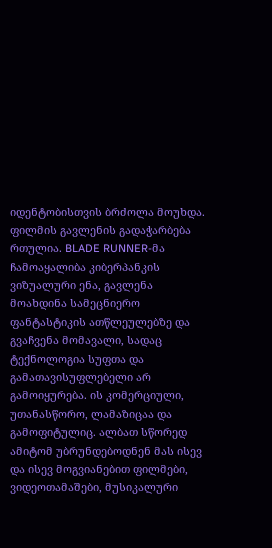იდენტობისთვის ბრძოლა მოუხდა.
ფილმის გავლენის გადაჭარბება რთულია. BLADE RUNNER-მა ჩამოაყალიბა კიბერპანკის ვიზუალური ენა, გავლენა მოახდინა სამეცნიერო ფანტასტიკის ათწლეულებზე და გვაჩვენა მომავალი, სადაც ტექნოლოგია სუფთა და გამათავისუფლებელი არ გამოიყურება. ის კომერციული, უთანასწორო, ლამაზიცაა და გამოფიტულიც. ალბათ სწორედ ამიტომ უბრუნდებოდნენ მას ისევ და ისევ მოგვიანებით ფილმები, ვიდეოთამაშები, მუსიკალური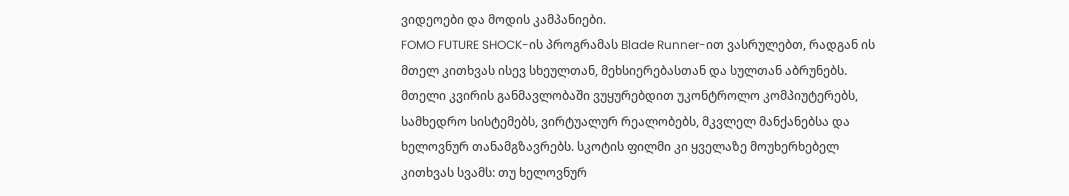ვიდეოები და მოდის კამპანიები.
FOMO FUTURE SHOCK-ის პროგრამას Blade Runner-ით ვასრულებთ, რადგან ის მთელ კითხვას ისევ სხეულთან, მეხსიერებასთან და სულთან აბრუნებს. მთელი კვირის განმავლობაში ვუყურებდით უკონტროლო კომპიუტერებს, სამხედრო სისტემებს, ვირტუალურ რეალობებს, მკვლელ მანქანებსა და ხელოვნურ თანამგზავრებს. სკოტის ფილმი კი ყველაზე მოუხერხებელ კითხვას სვამს: თუ ხელოვნურ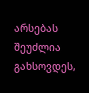არსებას შეუძლია გახსოვდეს,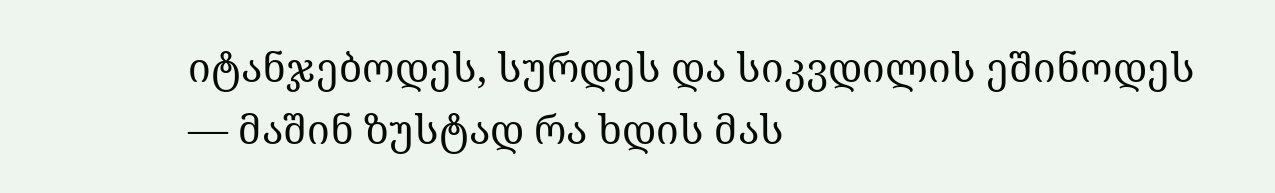იტანჯებოდეს, სურდეს და სიკვდილის ეშინოდეს — მაშინ ზუსტად რა ხდის მას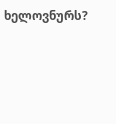ხელოვნურს?